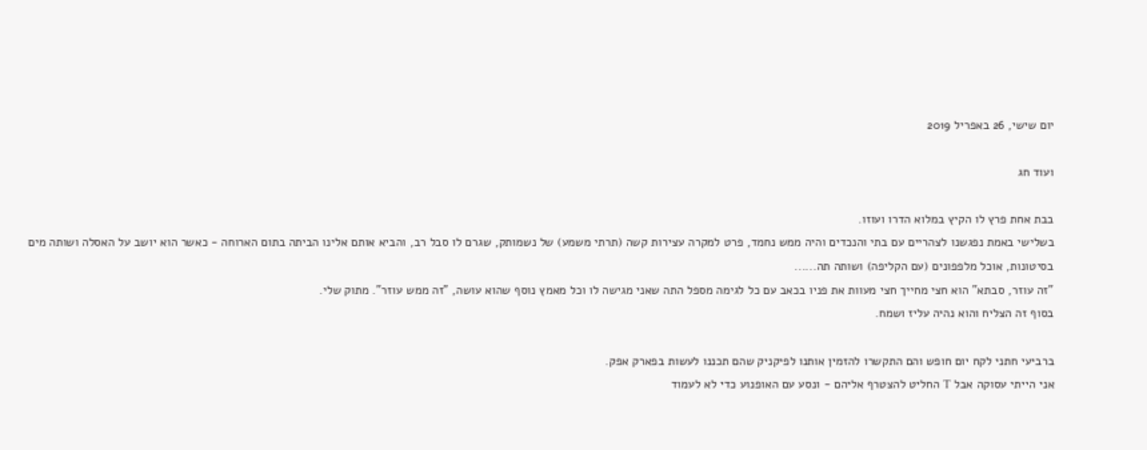יום שישי, 26 באפריל 2019

ועוד חג

בבת אחת פרץ לו הקיץ במלוא הדרו ועוזו.
בשלישי באמת נפגשנו לצהריים עם בתי והנכדים והיה ממש נחמד, פרט למקרה עצירות קשה (תרתי משמע) של נשמותק, שגרם לו סבל רב, והביא אותם אלינו הביתה בתום הארוחה - כאשר הוא יושב על האסלה ושותה מים בסיטונות, אוכל מלפפונים (עם הקליפה) ושותה תה......
"זה עוזר, סבתא" הוא חצי מחייך חצי מעוות את פניו בכאב עם כל לגימה מספל התה שאני מגישה לו וכל מאמץ נוסף שהוא עושה, "זה ממש עוזר". מתוק שלי.
בסוף זה הצליח והוא נהיה עליז ושמח.

ברביעי חתני לקח יום חופש והם התקשרו להזמין אותנו לפיקניק שהם תכננו לעשות בפארק אפק.
אני הייתי עסוקה אבל T החליט להצטרף אליהם - ונסע עם האופנוע כדי לא לעמוד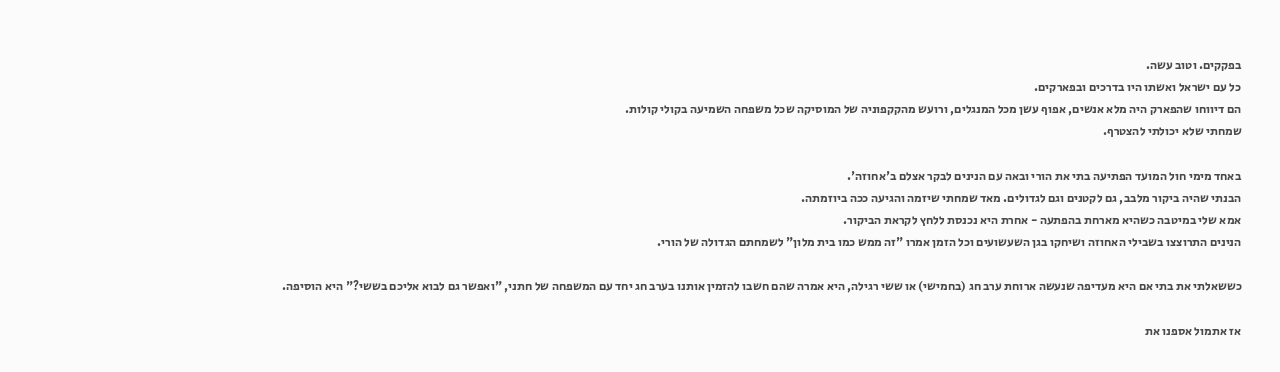בפקקים. וטוב עשה.
כל עם ישראל ואשתו היו בדרכים ובפארקים.
הם דיווחו שהפארק היה מלא אנשים, אפוף עשן מכל המנגלים, ורועש מהקקפוניה של המוסיקה שכל משפחה השמיעה בקולי קולות.
שמחתי שלא יכולתי להצטרף.

באחד מימי חול המועד הפתיעה בתי את הורי ובאה עם הנינים לבקר אצלם ב'אחוזה'.
הבנתי שהיה ביקור מלבב, גם לקטנים וגם לגדולים. מאד שמחתי שיזמה והגיעה ככה ביוזמתה.
אמא שלי במיטבה כשהיא מארחת בהפתעה - אחרת היא נכנסת ללחץ לקראת הביקור.
הנינים התרוצצו בשבילי האחוזה ושיחקו בגן השעשועים וכל הזמן אמרו "זה ממש כמו בית מלון" לשמחתם הגדולה של הורי.

כששאלתי את בתי אם היא מעדיפה שנעשה ארוחת ערב חג (בחמישי) או ששי רגילה, היא אמרה שהם חשבו להזמין אותנו בערב חג יחד עם המשפחה של חתני, "ואפשר גם לבוא אליכם בששי?" היא הוסיפה.

אז אתמול אספנו את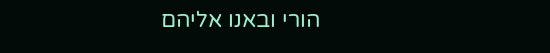הורי ובאנו אליהם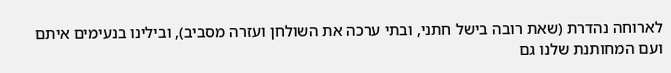לארוחה נהדרת (שאת רובה בישל חתני, ובתי ערכה את השולחן ועזרה מסביב), ובילינו בנעימים איתם ועם המחותנת שלנו גם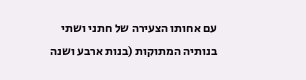עם אחותו הצעירה של חתני ושתי בנותיה המתוקות (בנות ארבע ושנה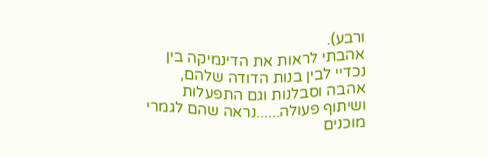ורבע).
אהבתי לראות את הדינמיקה בין נכדיי לבין בנות הדודה שלהם, אהבה וסבלנות וגם התפעלות ושיתוף פעולה......נראה שהם לגמרי מוכנים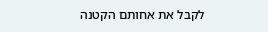לקבל את אחותם הקטנה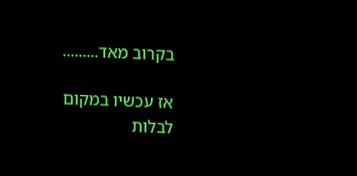בקרוב מאד.........

אז עכשיו במקום לבלות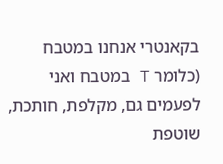בקאנטרי אנחנו במטבח (כלומר T במטבח ואני לפעמים גם, מקלפת, חותכת, שוטפת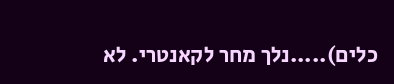כלים).....נלך מחר לקאנטרי. לא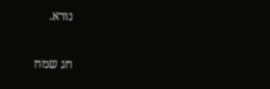נורא.

חג שמח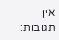אין תגובות: